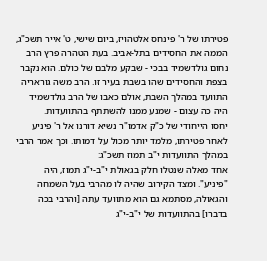פטירתו של ר' פינחס אלטהויז, ביום שישי, ט' אייר תשכ"ג, הממה את החסידים בתל-אביב. בעת הטהרה פרץ הרב נחום גולדשמיד בבכי - שבקע מלבם של כולם. הוא נקבר בצפת והחסידים שהו בשבת בעיר זו. הרב משה גוראריה התוועד במהלך השבת, אולם כאבו של הרב גולדשמיד היה כה עצום - שמנע ממנו להשתתף בהתוועדות.
יחסו הייחודי של כ"ק אדמו"ר נשיא דורנו אל ר' פיניע לאחר פטירתו, מלמד יותר מכול על דמותו. וכך אמר הרבי במהלך התוועדות י"ב תמוז תשכ"ג:
אחד מאלה שנטלו חלק בגאולת י"ב-י"ג תמוז, היה "פיניע". ומצד הקירוב שהיה לו מהרבי בעל השמחה והגאולה, מסתמא גם הוא מתוועד עתה [והרבי בכה בדברו] בהתוועדות של י"ב-י"ג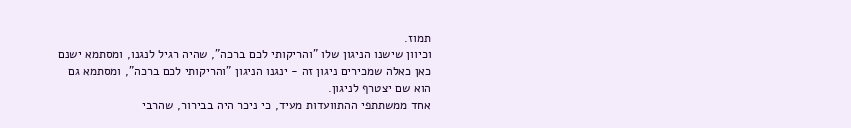תמוז.
וכיוון שישנו הניגון שלו "והריקותי לכם ברכה", שהיה רגיל לנגנו, ומסתמא ישנם כאן כאלה שמכירים ניגון זה - ינגנו הניגון "והריקותי לכם ברכה", ומסתמא גם הוא שם יצטרף לניגון.
אחד ממשתתפי ההתוועדות מעיד, כי ניכר היה בבירור, שהרבי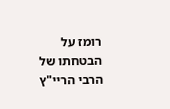רומז על הבטחתו של הרבי הריי"ץ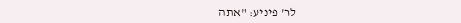לר' פיניע: "אתה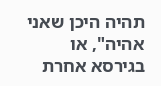תהיה היכן שאני אהיה", או בגירסא אחרת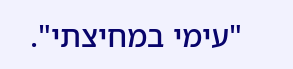"עימי במחיצתי".